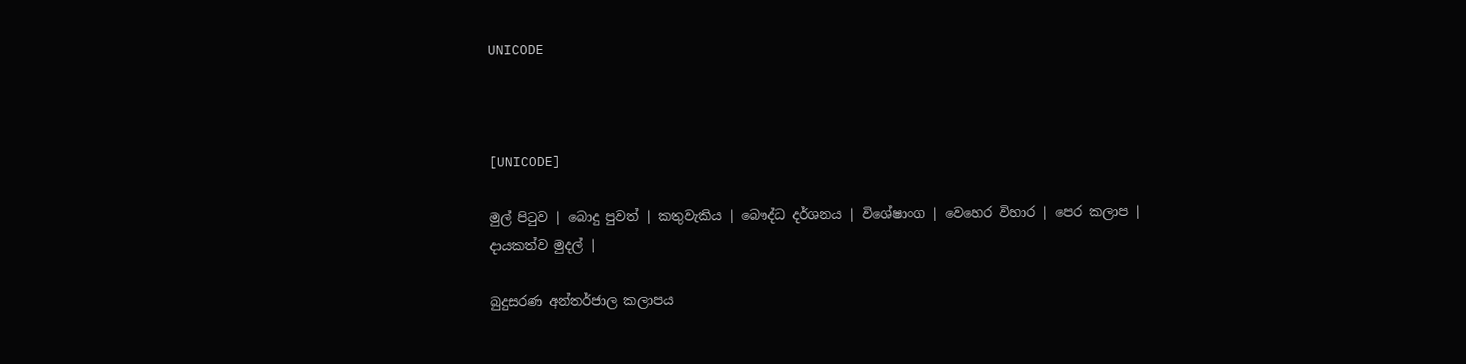UNICODE



[UNICODE]

මුල් පිටුව | බොදු පුවත් | කතුවැකිය | බෞද්ධ දර්ශනය | විශේෂාංග | වෙහෙර විහාර | පෙර කලාප | දායකත්ව මුදල් |

බුදුසරණ අන්තර්ජාල කලාපය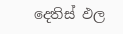දෙතිස් ඵල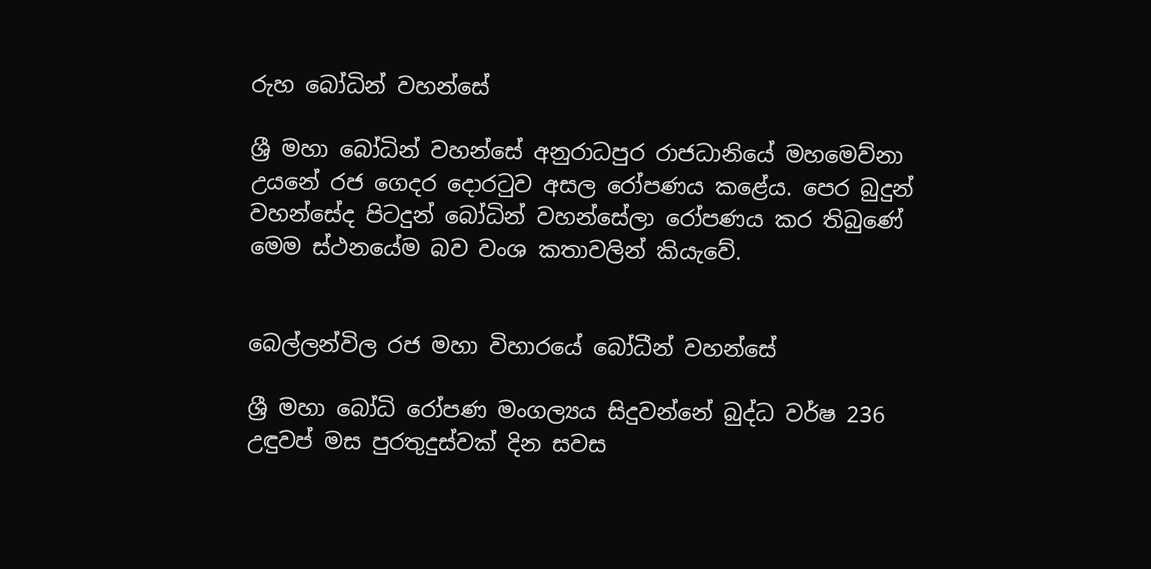රුහ බෝධින් වහන්සේ

ශ්‍රී මහා බෝධින් වහන්සේ අනුරාධපුර රාජධානියේ මහමෙව්නා උයනේ රජ ගෙදර දොරටුව අසල රෝපණය කළේය. පෙර බුදුන් වහන්සේද පිටදුන් බෝධින් වහන්සේලා රෝපණය කර තිබුණේ මෙම ස්ථනයේම බව වංශ කතාවලින් කියැවේ.


බෙල්ලන්විල රජ මහා විහාරයේ බෝධීන් වහන්සේ

ශ්‍රී මහා බෝධි රෝපණ මංගල්‍යය සිදුවන්නේ බුද්ධ වර්ෂ 236 උඳුවප් මස පුරතුදුස්වක් දින සවස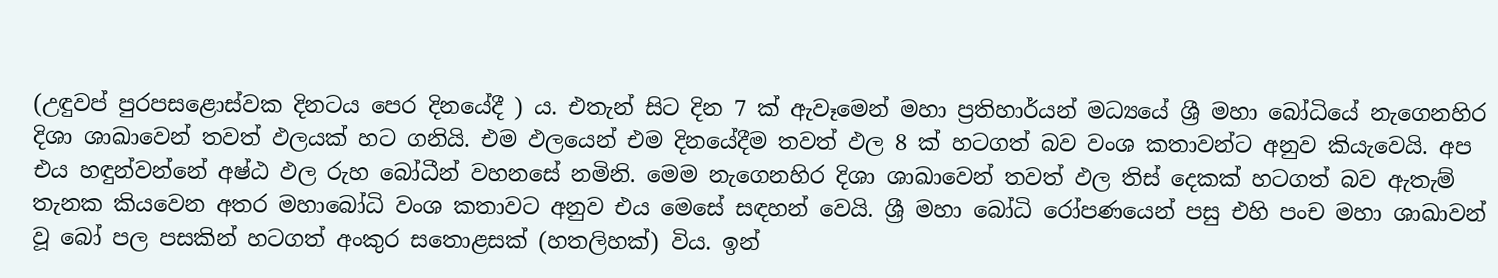(උඳුවප් පුරපසළොස්වක දිනටය පෙර දිනයේදී ) ය. එතැන් සිට දින 7 ක් ඇවෑමෙන් මහා ප්‍රතිහාර්යන් මධ්‍යයේ ශ්‍රී මහා බෝධියේ නැගෙනහිර දිශා ශාඛාවෙන් තවත් ඵලයක් හට ගනියි. එම ඵලයෙන් එම දිනයේදීම තවත් ඵල 8 ක් හටගත් බව වංශ කතාවන්ට අනුව කියැවෙයි. අප එය හඳුන්වන්නේ අෂ්ඨ ඵල රුහ බෝධීන් වහනසේ නමිනි. මෙම නැගෙනහිර දිශා ශාඛාවෙන් තවත් ඵල තිස් දෙකක් හටගත් බව ඇතැම් තැනක කියවෙන අතර මහාබෝධි වංශ කතාවට අනුව එය මෙසේ සඳහන් වෙයි. ශ්‍රී මහා බෝධි රෝපණයෙන් පසු එහි පංච මහා ශාඛාවන් වූ බෝ පල පසකින් හටගත් අංකුර සතොළසක් (හතලිහක්) විය. ඉන්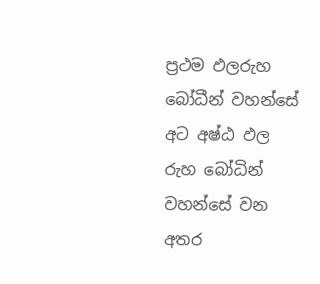ප්‍රථම ඵලරුහ බෝධීන් වහන්සේ අට අෂ්ඨ ඵල රුහ බෝධින් වහන්සේ වන අතර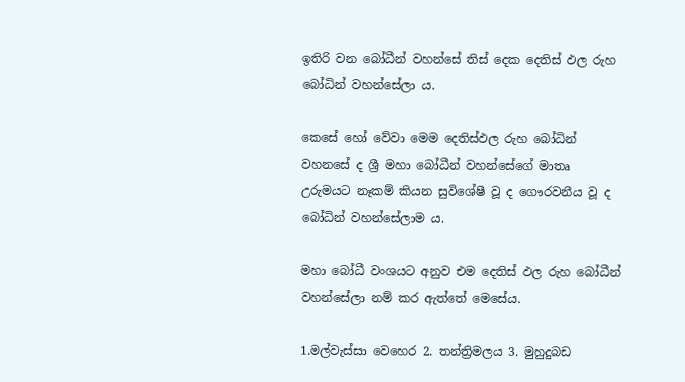ඉතිරි වන බෝධීන් වහන්සේ තිස් දෙක දෙතිස් ඵල රුහ බෝධින් වහන්සේලා ය.

කෙසේ හෝ වේවා මෙම දෙතිස්ඵල රුහ බෝධින් වහනසේ ද ශ්‍රී මහා බෝධීන් වහන්සේගේ මාතෘ උරුමයට නෑකම් කියන සුවිශේෂී වූ ද ගෞරවනීය වූ ද බෝධින් වහන්සේලාම ය.

මහා බෝධී වංශයට අනුව එම දෙතිස් ඵල රුහ බෝධීන් වහන්සේලා නම් කර ඇත්තේ මෙසේය.

1.මල්වැස්සා වෙහෙර 2. තන්ත්‍රිමලය 3. මුහුදුබඩ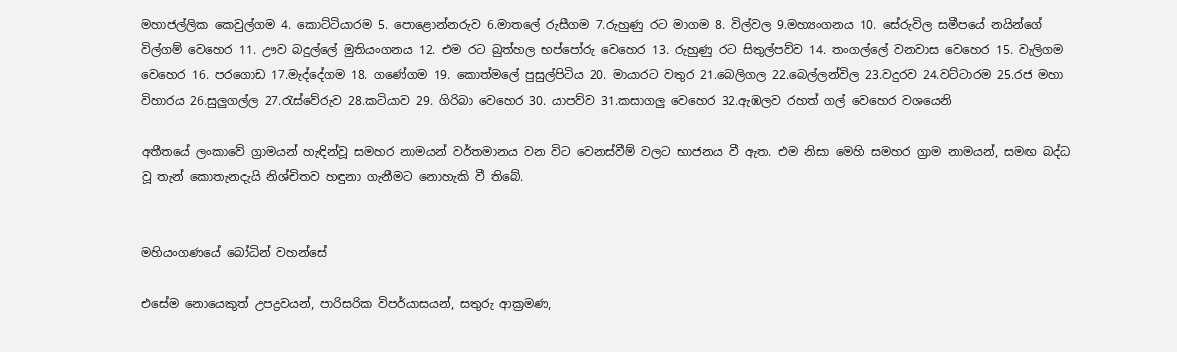මහාජල්ලික කෙවුල්ගම 4. කොට්ටියාරම 5. පොළොන්නරුව 6.මාතලේ රුසීගම 7.රුහුණු රට මාගම 8. විල්වල 9.මහ්‍යංගනය 10. සේරුවිල සමීපයේ නයින්ගේ විල්ගම් වෙහෙර 11. ඌව බදුල්ලේ මුතියංගනය 12. එම රට බුත්හල භප්පෝරු වෙහෙර 13. රුහුණු රට සිතුල්පව්ව 14. තංගල්ලේ වනවාස වෙහෙර 15. වැලිගම වෙහෙර 16. පරගොඩ 17.මැද්දේගම 18. ගණේගම 19. කොත්මලේ පුසුල්පිටිය 20. මායාරට වතුර 21.බෙලිගල 22.බෙල්ලන්විල 23.වදුරව 24.වට්ටාරම 25.රජ මහා විහාරය 26.සුලුගල්ල 27.රැස්වේරුව 28.කටියාව 29. ගිරිබා වෙහෙර 30. යාපව්ව 31.කසාගලු වෙහෙර 32.ඇඹලව රහත් ගල් වෙහෙර වශයෙනි

අතීතයේ ලංකාවේ ග්‍රාමයන් හැඳින්වූ සමහර නාමයන් වර්තමානය වන විට වෙනස්වීම් වලට භාජනය වී ඇත. එම නිසා මෙහි සමහර ග්‍රාම නාමයන්, සමඟ බද්ධ වූ තැන් කොතැනදැයි නිශ්චිතව හඳුනා ගැනීමට නොහැකි වී තිබේ.


මහියංගණයේ බෝධින් වහන්සේ

එසේම නොයෙකුත් උපද්‍රවයන්, පාරිසරික විපර්යාසයන්, සතුරු ආක්‍රමණ,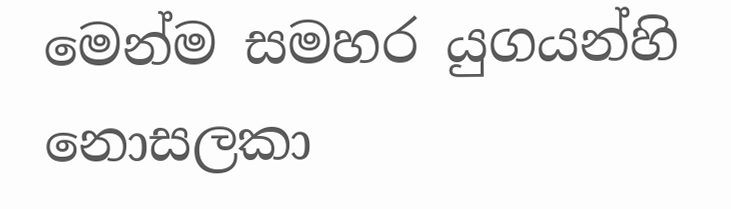මෙන්ම සමහර යුගයන්හි නොසලකා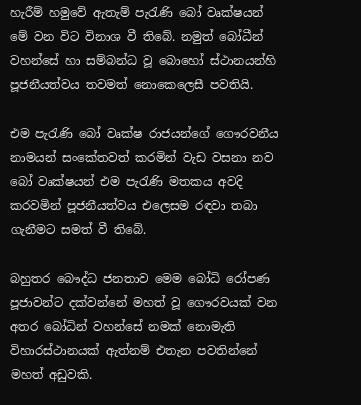හැරීම් හමුවේ ඇතැම් පැරැණි බෝ වෘක්ෂයන් මේ වන විට විනාශ වී තිබේ. නමුත් බෝධීන් වහන්සේ හා සම්බන්ධ වූ බොහෝ ස්ථානයන්හි පූජනීයත්වය තවමත් නොකෙලෙසී පවතියි.

එම පැරැණි බෝ වෘක්ෂ රාජයන්ගේ ගෞරවනීය නාමයන් සංකේතවත් කරමින් වැඩ වසනා නව බෝ වෘක්ෂයන් එම පැරැණි මතකය අවදි කරවමින් පූජනීයත්වය එලෙසම රඳවා තබා ගැනීමට සමත් වී තිබේ.

බහුතර බෞද්ධ ජනතාව මෙම බෝධි රෝපණ පූජාවන්ට දක්වන්නේ මහත් වූ ගෞරවයක් වන අතර බෝධින් වහන්සේ නමක් නොමැති විහාරස්ථානයක් ඇත්නම් එතැන පවතින්නේ මහත් අඩුවකි.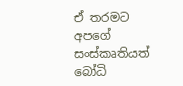ඒ තරමට අපගේ සංස්කෘතියත් බෝධි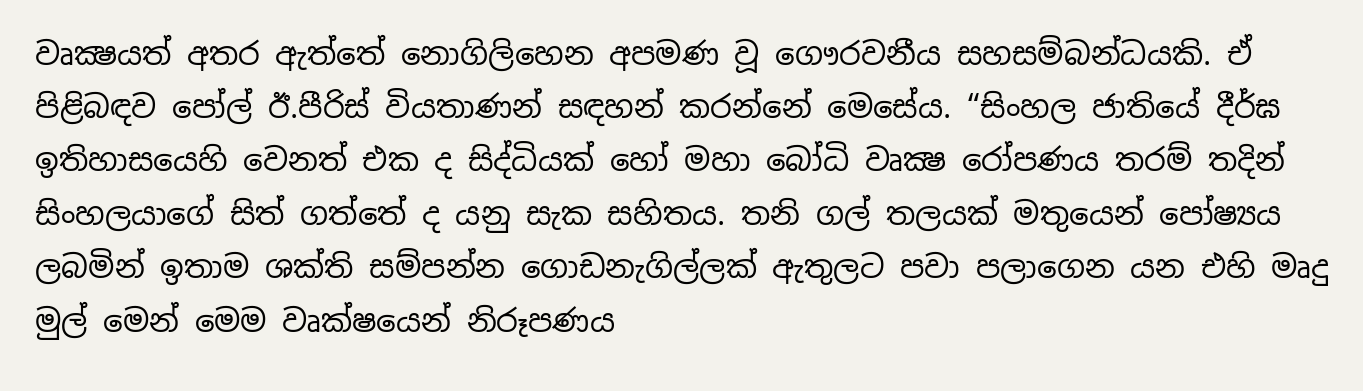වෘක්‍ෂයත් අතර ඇත්තේ නොගිලිහෙන අපමණ වූ ගෞරවනීය සහසම්බන්ධයකි. ඒ පිළිබඳව පෝල් ඊ.පීරිස් වියතාණන් සඳහන් කරන්නේ මෙසේය. “සිංහල ජාතියේ දීර්ඝ ඉතිහාසයෙහි වෙනත් එක ද සිද්ධියක් හෝ මහා බෝධි වෘක්‍ෂ රෝපණය තරම් තදින් සිංහලයාගේ සිත් ගත්තේ ද යනු සැක සහිතය. තනි ගල් තලයක් මතුයෙන් පෝෂ්‍යය ලබමින් ඉතාම ශක්ති සම්පන්න ගොඩනැගිල්ලක් ඇතුලට පවා පලාගෙන යන එහි මෘදු මුල් මෙන් මෙම වෘක්ෂයෙන් නිරූපණය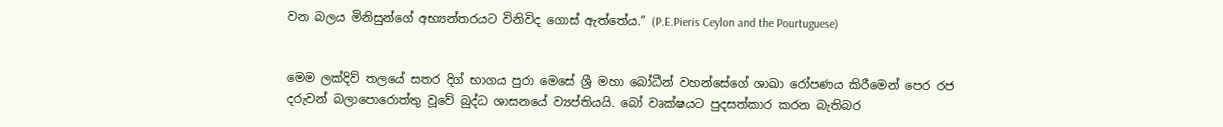වන බලය මිනිසුන්ගේ අභ්‍යන්තරයට විනිවිද ගොස් ඇත්තේය.” (P.E.Pieris Ceylon and the Pourtuguese)


මෙම ලක්දිව් තලයේ සතර දිග් භාගය පුරා මෙසේ ශ්‍රී මහා බෝධීන් වහන්සේගේ ශාඛා රෝපණය කිරීමෙන් පෙර රජ දරුවන් බලාපොරොත්තු වූවේ බුද්ධ ශාසනයේ ව්‍යප්තියයි. බෝ වෘක්ෂයට පුදසත්කාර කරන බැතිබර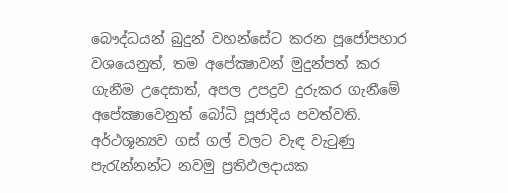බෞද්ධයන් බුදුන් වහන්සේට කරන පූජෝපහාර වශයෙනුත්, තම අපේක්‍ෂාවන් මුදුන්පත් කර ගැනීම උදෙසාත්, අපල උපද්‍රව දුරුකර ගැනීමේ අපේක්‍ෂාවෙනුත් බෝධි පූජාදිය පවත්වති. අර්ථශූන්‍යව ගස් ගල් වලට වැඳ වැටුණු පැරැන්නන්ට නවමු ප්‍රතිඵලදායක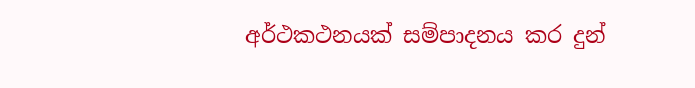අර්ථකථනයක් සම්පාදනය කර දුන්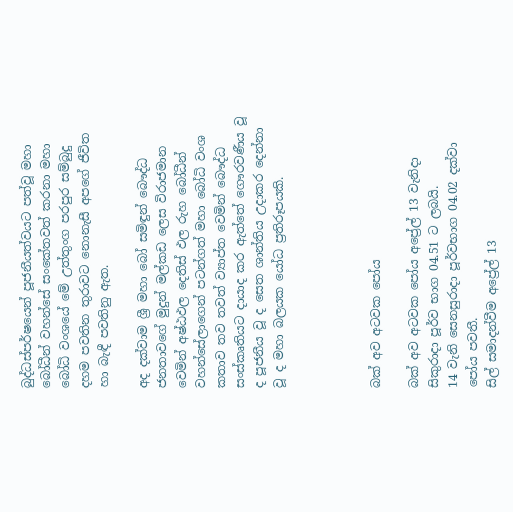බුද්ධස්පර්ෂයෙන් පූජනීයත්වයට පත්වූ මහා බෝධීන් වහන්සේ සංකේතවත් කරනා මහා බෝධි වංශයේ මේ උත්තුංග පරපුර සම්බුදු දහම පවතින තුරාවට නොනැසී අපගේ ජීවිත හා බැඳී පවතිනු ඇත.

අද දක්වාම ශ්‍රී මහා බෝ සමිඳුන් බෞද්ධ ජනතාවගේ මුදුන් මල්කඩ ලෙස විරාජමාන වෙමින් අෂ්ඨඵල දෙතිස් ඵල රුහ බෝධීන් වහන්සේලාගෙන් පටන්ගත් මහා බෝධි වංශ කතාව තව තවත් ව්‍යාප්ත වෙමින් බෞද්ධ සංස්කෘතියට දායාද කර ඇත්තේ ගෞරවණීය වූ ද පූජනීය වූ ද සෙත ශාන්තිය උදාකර දෙන්නා වූ ද මහා බලයක යෝධ ප්‍රතිරූපයකි.




බක් අව අටවක පෝය

බක් අව අටවක පෝය අප්‍රේල් 13 වැනිදා සිකුරාදා පූර්ව භාග 04.51 ට ලබයි.
14 වැනි සෙනසුරාදා පූර්වභාග 04.02 දක්වා පෝය පවතී.
සිල් සමාදන්වීම අප්‍රේල් 13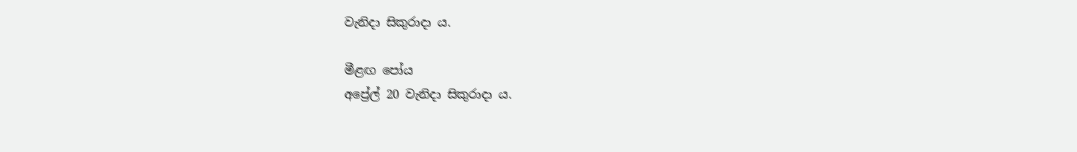වැනිදා සිකුරාදා ය.

මීළඟ පෝය
අප්‍රේල් 20 වැනිදා සිකුරාදා ය.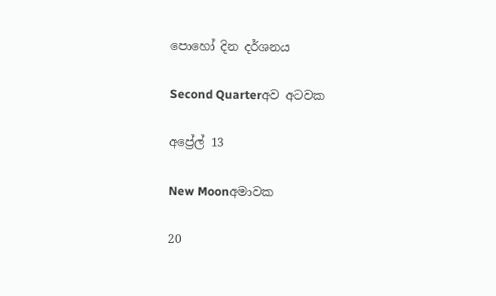පොහෝ දින දර්ශනය

Second Quarterඅව අටවක

අප්‍රේල් 13

New Moonඅමාවක

20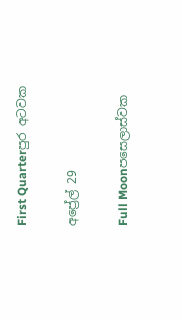First Quarterපුර අටවක

අප්‍රේල් 29

Full Moonපසෙලාස්වක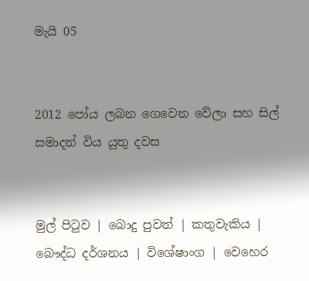මැයි 05


2012 පෝය ලබන ගෙවෙන වේලා සහ සිල් සමාදන් විය යුතු දවස


මුල් පිටුව | බොදු පුවත් | කතුවැකිය | බෞද්ධ දර්ශනය | විශේෂාංග | වෙහෙර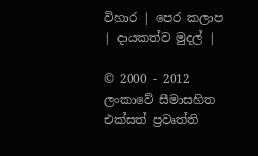විහාර | පෙර කලාප | දායකත්ව මුදල් |

© 2000 - 2012 ලංකාවේ සීමාසහිත එක්සත් ප්‍රවෘත්ති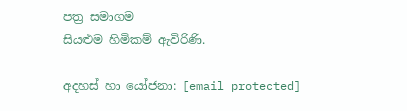පත්‍ර සමාගම
සියළුම හිමිකම් ඇවිරිණි.

අදහස් හා යෝජනා: [email protected]